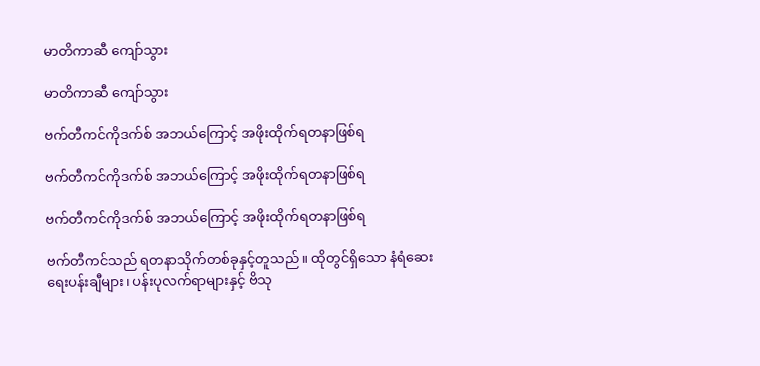မာတိကာဆီ ကျော်သွား

မာတိကာဆီ ကျော်သွား

ဗက်တီကင်ကိုဒက်စ် အဘယ်ကြောင့် အဖိုးထိုက်ရတနာဖြစ်ရ

ဗက်တီကင်ကိုဒက်စ် အဘယ်ကြောင့် အဖိုးထိုက်ရတနာဖြစ်ရ

ဗက်တီကင်ကိုဒက်စ် အဘယ်ကြောင့် အဖိုးထိုက်ရတနာဖြစ်ရ

ဗက်တီကင်သည် ရတနာသိုက်တစ်ခုနှင့်တူသည်။ ထိုတွင်ရှိသော နံရံဆေးရေးပန်းချီများ၊ ပန်းပုလက်ရာများနှင့် ဗိသု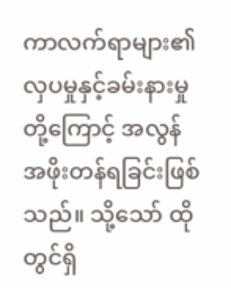ကာလက်ရာများ၏ လှပမှုနှင့်ခမ်းနားမှုတို့ကြောင့် အလွန်အဖိုးတန်ရခြင်းဖြစ်သည်။ သို့သော် ထိုတွင်ရှိ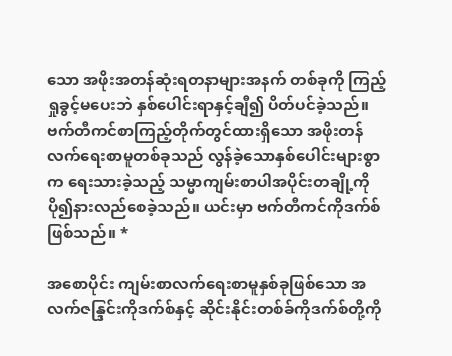သော အဖိုးအတန်ဆုံးရတနာများအနက် တစ်ခုကို ကြည့်ရှုခွင့်မပေးဘဲ နှစ်ပေါင်းရာနှင့်ချီ၍ ပိတ်ပင်ခဲ့သည်။ ဗက်တီကင်စာကြည့်တိုက်တွင်ထားရှိသော အဖိုးတန်လက်ရေးစာမူတစ်ခုသည် လွန်ခဲ့သောနှစ်ပေါင်းများစွာက ရေးသားခဲ့သည့် သမ္မာကျမ်းစာပါအပိုင်းတချို့ကို ပို၍နားလည်စေခဲ့သည်။ ယင်းမှာ ဗက်တီကင်ကိုဒက်စ်ဖြစ်သည်။ *

အစောပိုင်း ကျမ်းစာလက်ရေးစာမူနှစ်ခုဖြစ်သော အလက်ဇန္ဒြင်းကိုဒက်စ်နှင့် ဆိုင်းနိုင်းတစ်ခ်ကိုဒက်စ်တို့ကို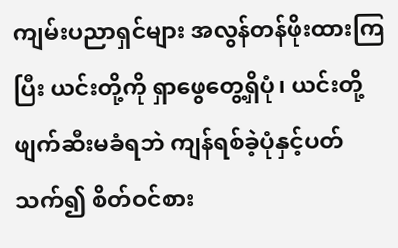ကျမ်းပညာရှင်များ အလွန်တန်ဖိုးထားကြပြီး ယင်းတို့ကို ရှာဖွေတွေ့ရှိပုံ၊ ယင်းတို့ဖျက်ဆီးမခံရဘဲ ကျန်ရစ်ခဲ့ပုံနှင့်ပတ်သက်၍ စိတ်ဝင်စား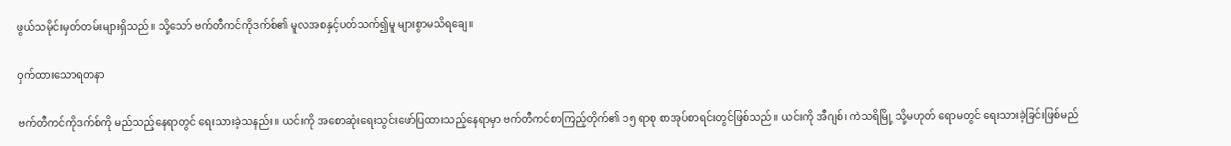ဖွယ်သမိုင်းမှတ်တမ်းများရှိသည်။ သို့သော် ဗက်တီကင်ကိုဒက်စ်၏ မူလအစနှင့်ပတ်သက်၍မူ များစွာမသိရချေ။

ဝှက်ထားသောရတနာ

ဗက်တီကင်ကိုဒက်စ်ကို မည်သည့်နေရာတွင် ရေးသားခဲ့သနည်း။ ယင်းကို အစောဆုံးရေးသွင်းဖော်ပြထားသည့်နေရာမှာ ဗက်တီကင်စာကြည့်တိုက်၏ ၁၅ ရာစု စာအုပ်စာရင်းတွင်ဖြစ်သည်။ ယင်းကို အီဂျစ်၊ ကဲသရိမြို့ သို့မဟုတ် ရောမတွင် ရေးသားခဲ့ခြင်းဖြစ်မည်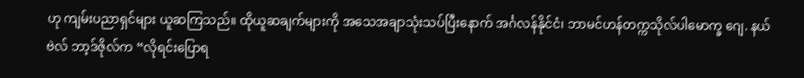ဟု ကျမ်းပညာရှင်များ ယူဆကြသည်။ ထိုယူဆချက်များကို အသေအချာသုံးသပ်ပြီးနောက် အင်္ဂလန်နိုင်ငံ၊ ဘာမင်ဟန်တက္ကသိုလ်ပါမောက္ခ ဂျေ. နယ်ဗဲလ် ဘာ့ဒ်ဇိုလ်က “လိုရင်းပြောရ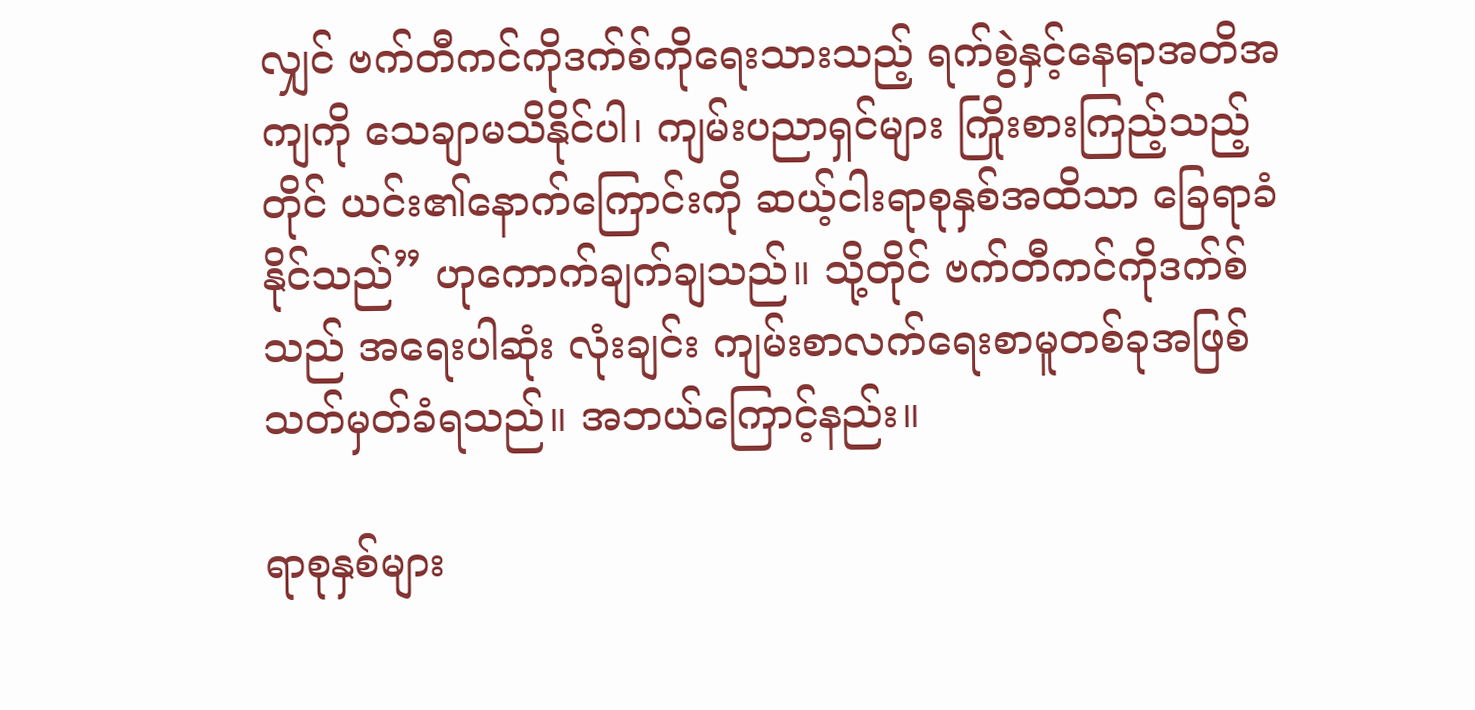လျှင် ဗက်တီကင်ကိုဒက်စ်ကိုရေးသားသည့် ရက်စွဲနှင့်နေရာအတိအကျကို သေချာမသိနိုင်ပါ၊ ကျမ်းပညာရှင်များ ကြိုးစားကြည့်သည့်တိုင် ယင်း၏နောက်ကြောင်းကို ဆယ့်ငါးရာစုနှစ်အထိသာ ခြေရာခံနိုင်သည်” ဟုကောက်ချက်ချသည်။ သို့တိုင် ဗက်တီကင်ကိုဒက်စ်သည် အရေးပါဆုံး လုံးချင်း ကျမ်းစာလက်ရေးစာမူတစ်ခုအဖြစ် သတ်မှတ်ခံရသည်။ အဘယ်ကြောင့်နည်း။

ရာစုနှစ်များ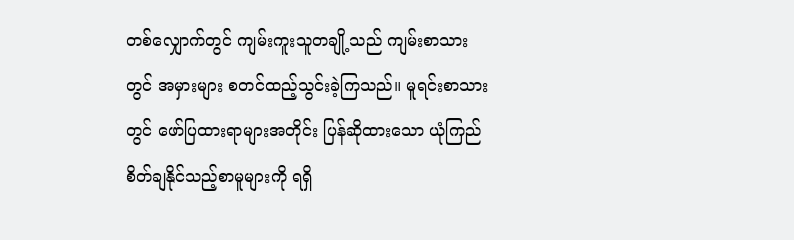တစ်လျှောက်တွင် ကျမ်းကူးသူတချို့သည် ကျမ်းစာသားတွင် အမှားများ စတင်ထည့်သွင်းခဲ့ကြသည်။ မူရင်းစာသားတွင် ဖော်ပြထားရာများအတိုင်း ပြန်ဆိုထားသော ယုံကြည်စိတ်ချနိုင်သည့်စာမူများကို ရရှိ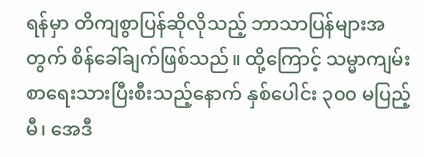ရန်မှာ တိကျစွာပြန်ဆိုလိုသည့် ဘာသာပြန်များအတွက် စိန်ခေါ်ချက်ဖြစ်သည်။ ထို့ကြောင့် သမ္မာကျမ်းစာရေးသားပြီးစီးသည့်နောက် နှစ်ပေါင်း ၃၀၀ မပြည့်မီ၊ အေဒီ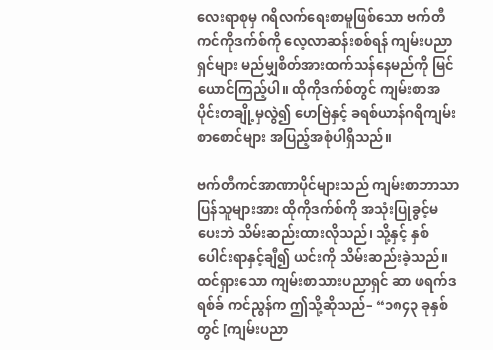လေးရာစုမှ ဂရိလက်ရေးစာမူဖြစ်သော ဗက်တီကင်ကိုဒက်စ်ကို လေ့လာဆန်းစစ်ရန် ကျမ်းပညာရှင်များ မည်မျှစိတ်အားထက်သန်နေမည်ကို မြင်ယောင်ကြည့်ပါ။ ထိုကိုဒက်စ်တွင် ကျမ်းစာအပိုင်းတချို့မှလွဲ၍ ဟေဗြဲနှင့် ခရစ်ယာန်ဂရိကျမ်းစာစောင်များ အပြည့်အစုံပါရှိသည်။

ဗက်တီကင်အာဏာပိုင်များသည် ကျမ်းစာဘာသာပြန်သူများအား ထိုကိုဒက်စ်ကို အသုံးပြုခွင့်မပေးဘဲ သိမ်းဆည်းထားလိုသည်၊ သို့နှင့် နှစ်ပေါင်းရာနှင့်ချီ၍ ယင်းကို သိမ်းဆည်းခဲ့သည်။ ထင်ရှားသော ကျမ်းစာသားပညာရှင် ဆာ ဖရက်ဒရစ်ခ် ကင်ညွန်က ဤသို့ဆိုသည်– “၁၈၄၃ ခုနှစ်တွင် [ကျမ်းပညာ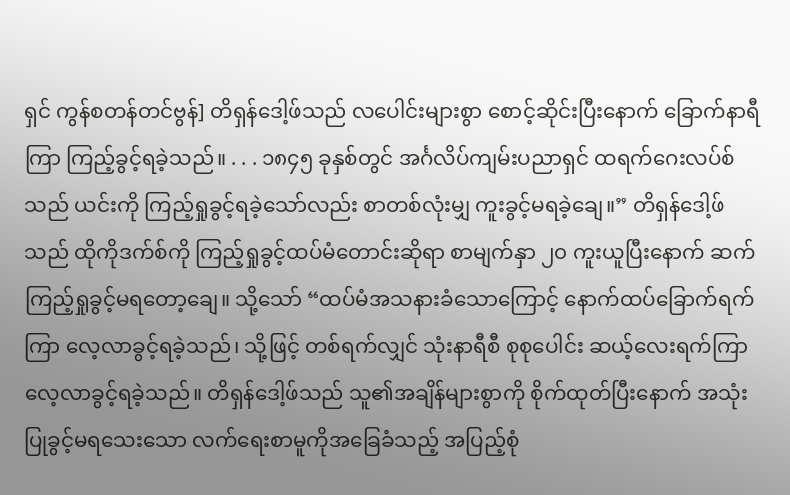ရှင် ကွန်စတန်တင်ဗွန်] တိရှန်ဒေါ့ဖ်သည် လပေါင်းများစွာ စောင့်ဆိုင်းပြီးနောက် ခြောက်နာရီကြာ ကြည့်ခွင့်ရခဲ့သည်။ . . . ၁၈၄၅ ခုနှစ်တွင် အင်္ဂလိပ်ကျမ်းပညာရှင် ထရက်ဂေးလပ်စ်သည် ယင်းကို ကြည့်ရှုခွင့်ရခဲ့သော်လည်း စာတစ်လုံးမျှ ကူးခွင့်မရခဲ့ချေ။” တိရှန်ဒေါ့ဖ်သည် ထိုကိုဒက်စ်ကို ကြည့်ရှုခွင့်ထပ်မံတောင်းဆိုရာ စာမျက်နှာ ၂၀ ကူးယူပြီးနောက် ဆက်ကြည့်ရှုခွင့်မရတော့ချေ။ သို့သော် “ထပ်မံအသနားခံသောကြောင့် နောက်ထပ်ခြောက်ရက်ကြာ လေ့လာခွင့်ရခဲ့သည်၊ သို့ဖြင့် တစ်ရက်လျှင် သုံးနာရီစီ စုစုပေါင်း ဆယ့်လေးရက်ကြာ လေ့လာခွင့်ရခဲ့သည်။ တိရှန်ဒေါ့ဖ်သည် သူ၏အချိန်များစွာကို စိုက်ထုတ်ပြီးနောက် အသုံးပြုခွင့်မရသေးသော လက်ရေးစာမူကိုအခြေခံသည့် အပြည့်စုံ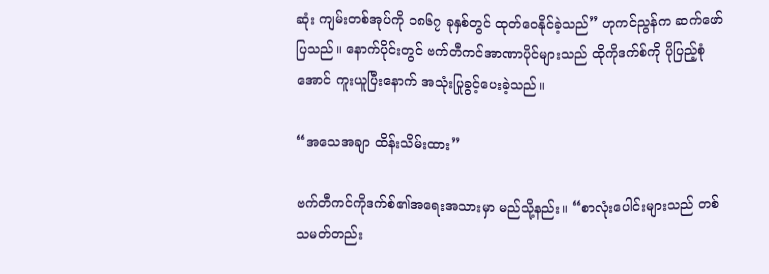ဆုံး ကျမ်းတစ်အုပ်ကို ၁၈၆၇ ခုနှစ်တွင် ထုတ်ဝေနိုင်ခဲ့သည်” ဟုကင်ညွန်က ဆက်ဖော်ပြသည်။ နောက်ပိုင်းတွင် ဗက်တီကင်အာဏာပိုင်များသည် ထိုကိုဒက်စ်ကို ပိုပြည့်စုံအောင် ကူးယူပြီးနောက် အသုံးပြုခွင့်ပေးခဲ့သည်။

“အသေအချာ ထိန်းသိမ်းထား”

ဗက်တီကင်ကိုဒက်စ်၏အရေးအသားမှာ မည်သို့နည်း။ “စာလုံးပေါင်းများသည် တစ်သမတ်တည်း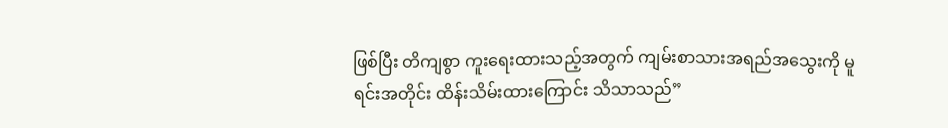ဖြစ်ပြီး တိကျစွာ ကူးရေးထားသည့်အတွက် ကျမ်းစာသားအရည်အသွေးကို မူရင်းအတိုင်း ထိန်းသိမ်းထားကြောင်း သိသာသည်”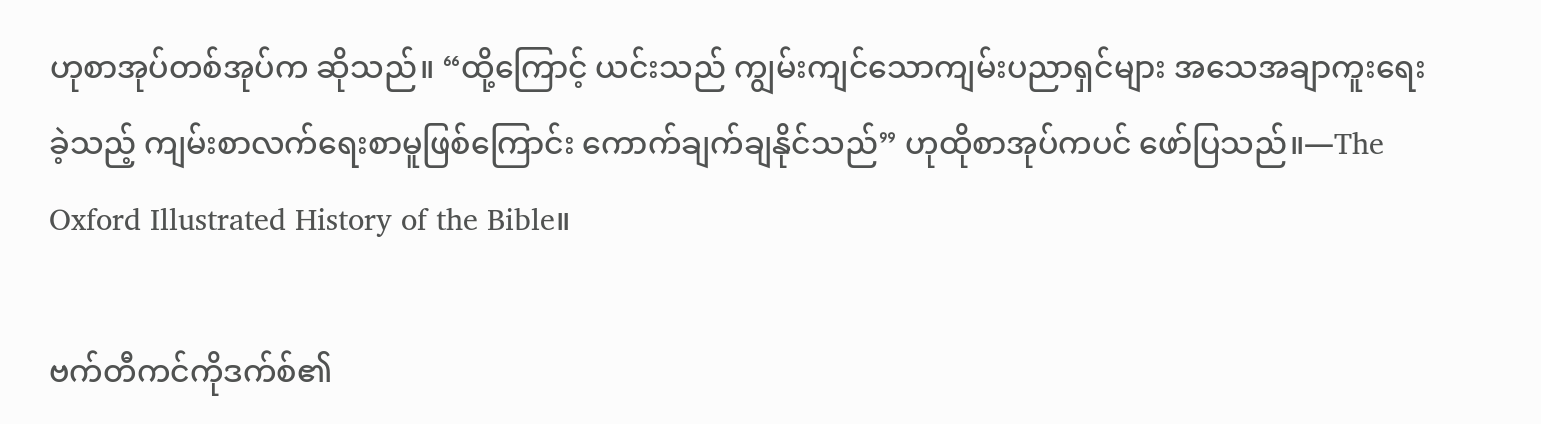ဟုစာအုပ်တစ်အုပ်က ဆိုသည်။ “ထို့ကြောင့် ယင်းသည် ကျွမ်းကျင်သောကျမ်းပညာရှင်များ အသေအချာကူးရေးခဲ့သည့် ကျမ်းစာလက်ရေးစာမူဖြစ်ကြောင်း ကောက်ချက်ချနိုင်သည်” ဟုထိုစာအုပ်ကပင် ဖော်ပြသည်။—The Oxford Illustrated History of the Bible။

ဗက်တီကင်ကိုဒက်စ်၏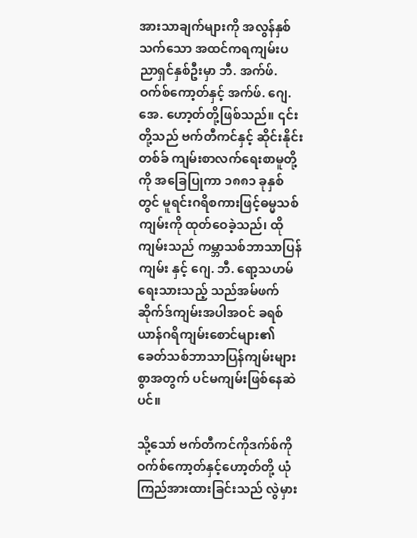အားသာချက်များကို အလွန်နှစ်သက်သော အထင်ကရကျမ်းပညာရှင်နှစ်ဦးမှာ ဘီ. အက်ဖ်. ဝက်စ်ကော့တ်နှင့် အက်ဖ်. ဂျေ. အေ. ဟော့တ်တို့ဖြစ်သည်။ ၎င်းတို့သည် ဗက်တီကင်နှင့် ဆိုင်းနိုင်းတစ်ခ် ကျမ်းစာလက်ရေးစာမူတို့ကို အခြေပြုကာ ၁၈၈၁ ခုနှစ်တွင် မူရင်းဂရိစကားဖြင့်ဓမ္မသစ်ကျမ်းကို ထုတ်ဝေခဲ့သည်၊ ထိုကျမ်းသည် ကမ္ဘာသစ်ဘာသာပြန်ကျမ်း နှင့် ဂျေ. ဘီ. ရော့သဟမ်ရေးသားသည့် သည်အမ်ဖက်ဆိုက်ဒ်ကျမ်းအပါအဝင် ခရစ်ယာန်ဂရိကျမ်းစောင်များ၏ ခေတ်သစ်ဘာသာပြန်ကျမ်းများစွာအတွက် ပင်မကျမ်းဖြစ်နေဆဲပင်။

သို့သော် ဗက်တီကင်ကိုဒက်စ်ကို ဝက်စ်ကော့တ်နှင့်ဟော့တ်တို့ ယုံကြည်အားထားခြင်းသည် လွဲမှား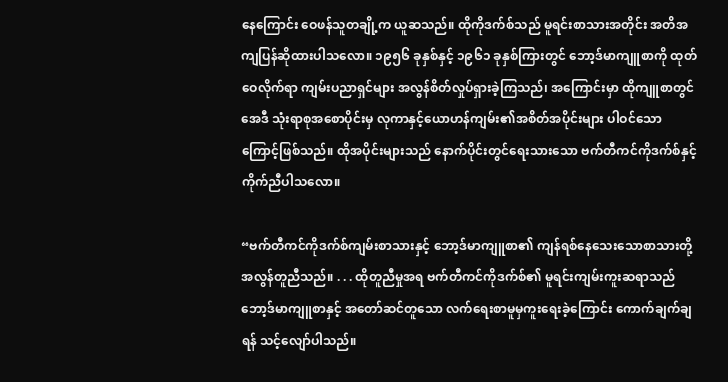နေကြောင်း ဝေဖန်သူတချို့က ယူဆသည်။ ထိုကိုဒက်စ်သည် မူရင်းစာသားအတိုင်း အတိအကျပြန်ဆိုထားပါသလော။ ၁၉၅၆ ခုနှစ်နှင့် ၁၉၆၁ ခုနှစ်ကြားတွင် ဘော့ဒ်မာကျူစာကို ထုတ်ဝေလိုက်ရာ ကျမ်းပညာရှင်များ အလွန်စိတ်လှုပ်ရှားခဲ့ကြသည်၊ အကြောင်းမှာ ထိုကျူစာတွင် အေဒီ သုံးရာစုအစောပိုင်းမှ လုကာနှင့်ယောဟန်ကျမ်း၏အစိတ်အပိုင်းများ ပါဝင်သောကြောင့်ဖြစ်သည်။ ထိုအပိုင်းများသည် နောက်ပိုင်းတွင်ရေးသားသော ဗက်တီကင်ကိုဒက်စ်နှင့် ကိုက်ညီပါသလော။

“ဗက်တီကင်ကိုဒက်စ်ကျမ်းစာသားနှင့် ဘော့ဒ်မာကျူစာ၏ ကျန်ရစ်နေသေးသောစာသားတို့ အလွန်တူညီသည်။ . . . ထိုတူညီမှုအရ ဗက်တီကင်ကိုဒက်စ်၏ မူရင်းကျမ်းကူးဆရာသည် ဘော့ဒ်မာကျူစာနှင့် အတော်ဆင်တူသော လက်ရေးစာမူမှကူးရေးခဲ့ကြောင်း ကောက်ချက်ချရန် သင့်လျော်ပါသည်။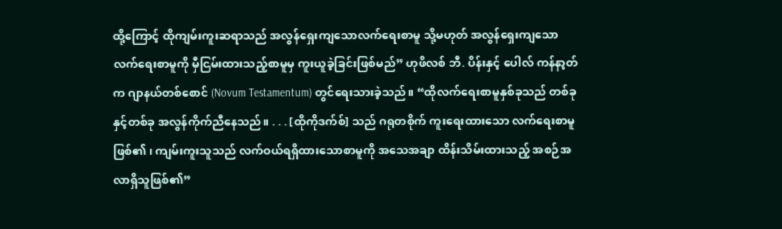ထို့ကြောင့် ထိုကျမ်းကူးဆရာသည် အလွန်ရှေးကျသောလက်ရေးစာမူ သို့မဟုတ် အလွန်ရှေးကျသောလက်ရေးစာမူကို မှီငြမ်းထားသည့်စာမူမှ ကူးယူခဲ့ခြင်းဖြစ်မည်” ဟုဖိလစ် ဘီ. ပိန်းနှင့် ပေါလ် ကန်နာ့တ်က ဂျာနယ်တစ်စောင် (Novum Testamentum) တွင်ရေးသားခဲ့သည်။ “ထိုလက်ရေးစာမူနှစ်ခုသည် တစ်ခုနှင့်တစ်ခု အလွန်ကိုက်ညီနေသည်။ . . . [ထိုကိုဒက်စ်] သည် ဂရုတစိုက် ကူးရေးထားသော လက်ရေးစာမူဖြစ်၏၊ ကျမ်းကူးသူသည် လက်ဝယ်ရရှိထားသောစာမူကို အသေအချာ ထိန်းသိမ်းထားသည့် အစဉ်အလာရှိသူဖြစ်၏”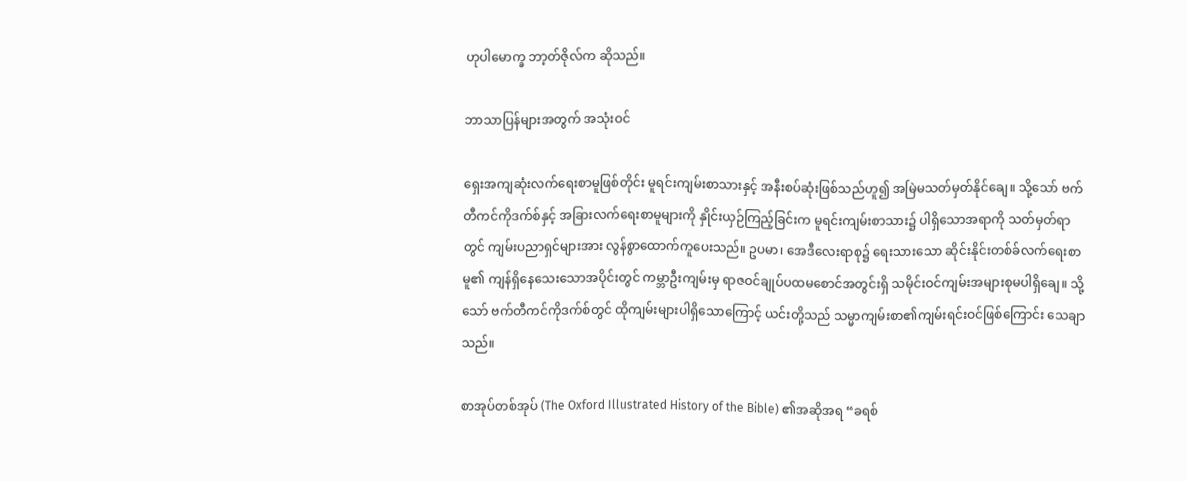ဟုပါမောက္ခ ဘာ့တ်ဇိုလ်က ဆိုသည်။

ဘာသာပြန်များအတွက် အသုံးဝင်

ရှေးအကျဆုံးလက်ရေးစာမူဖြစ်တိုင်း မူရင်းကျမ်းစာသားနှင့် အနီးစပ်ဆုံးဖြစ်သည်ဟူ၍ အမြဲမသတ်မှတ်နိုင်ချေ။ သို့သော် ဗက်တီကင်ကိုဒက်စ်နှင့် အခြားလက်ရေးစာမူများကို နှိုင်းယှဉ်ကြည့်ခြင်းက မူရင်းကျမ်းစာသား၌ ပါရှိသောအရာကို သတ်မှတ်ရာတွင် ကျမ်းပညာရှင်များအား လွန်စွာထောက်ကူပေးသည်။ ဥပမာ၊ အေဒီလေးရာစု၌ ရေးသားသော ဆိုင်းနိုင်းတစ်ခ်လက်ရေးစာမူ၏ ကျန်ရှိနေသေးသောအပိုင်းတွင် ကမ္ဘာဦးကျမ်းမှ ရာဇဝင်ချုပ်ပထမစောင်အတွင်းရှိ သမိုင်းဝင်ကျမ်းအများစုမပါရှိချေ။ သို့သော် ဗက်တီကင်ကိုဒက်စ်တွင် ထိုကျမ်းများပါရှိသောကြောင့် ယင်းတို့သည် သမ္မာကျမ်းစာ၏ကျမ်းရင်းဝင်ဖြစ်ကြောင်း သေချာသည်။

စာအုပ်တစ်အုပ် (The Oxford Illustrated History of the Bible) ၏အဆိုအရ “ခရစ်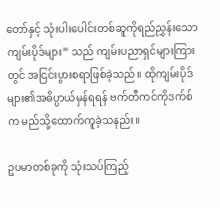တော်နှင့် သုံးပါးပေါင်းတစ်ဆူကိုရည်ညွှန်းသော ကျမ်းပိုဒ်များ” သည် ကျမ်းပညာရှင်များကြားတွင် အငြင်းပွားစရာဖြစ်ခဲ့သည်။ ထိုကျမ်းပိုဒ်များ၏အဓိပ္ပာယ်မှန်ရရန် ဗက်တီကင်ကိုဒက်စ်က မည်သို့ထောက်ကူခဲ့သနည်း။

ဥပမာတစ်ခုကို သုံးသပ်ကြည့်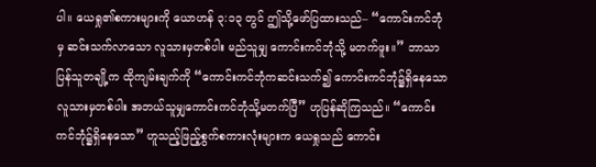ပါ။ ယေရှု၏စကားများကို ယောဟန် ၃:၁၃ တွင် ဤသို့ဖော်ပြထားသည်– “ကောင်းကင်ဘုံမှ ဆင်းသက်လာသော လူသားမှတစ်ပါး မည်သူမျှ ကောင်းကင်ဘုံသို့ မတက်ဖူး။” ဘာသာပြန်သူတချို့က ထိုကျမ်းချက်ကို “ကောင်းကင်ဘုံကဆင်းသက်၍ ကောင်းကင်ဘုံ၌ရှိနေသောလူသားမှတစ်ပါး အဘယ်သူမျှကောင်းကင်ဘုံသို့မတက်ပြီ” ဟုပြန်ဆိုကြသည်။ “ကောင်းကင်ဘုံ၌ရှိနေသော” ဟူသည့်ဖြည့်စွက်စကားလုံးများက ယေရှုသည် ကောင်း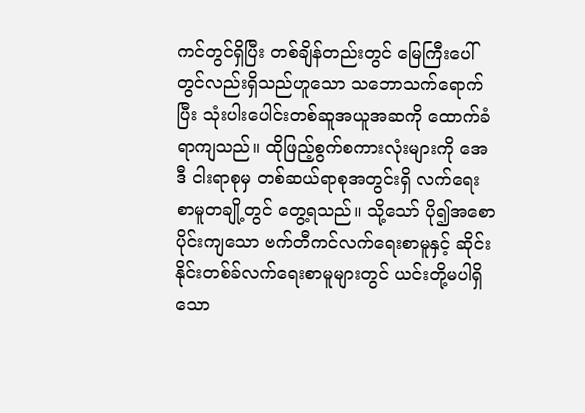ကင်တွင်ရှိပြီး တစ်ချိန်တည်းတွင် မြေကြီးပေါ်တွင်လည်းရှိသည်ဟူသော သဘောသက်ရောက်ပြီး သုံးပါးပေါင်းတစ်ဆူအယူအဆကို ထောက်ခံရာကျသည်။ ထိုဖြည့်စွက်စကားလုံးများကို အေဒီ ငါးရာစုမှ တစ်ဆယ်ရာစုအတွင်းရှိ လက်ရေးစာမူတချို့တွင် တွေ့ရသည်။ သို့သော် ပို၍အစောပိုင်းကျသော ဗက်တီကင်လက်ရေးစာမူနှင့် ဆိုင်းနိုင်းတစ်ခ်လက်ရေးစာမူများတွင် ယင်းတို့မပါရှိသော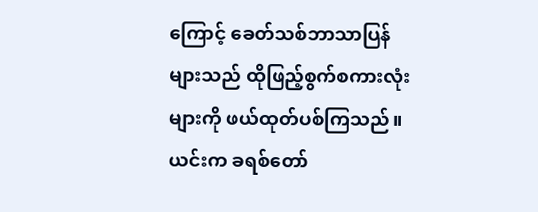ကြောင့် ခေတ်သစ်ဘာသာပြန်များသည် ထိုဖြည့်စွက်စကားလုံးများကို ဖယ်ထုတ်ပစ်ကြသည်။ ယင်းက ခရစ်တော်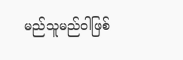မည်သူမည်ဝါဖြစ်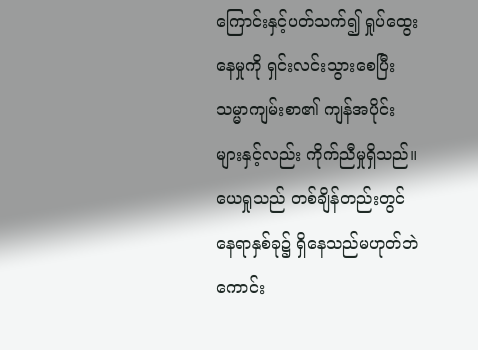ကြောင်းနှင့်ပတ်သက်၍ ရှုပ်ထွေးနေမှုကို ရှင်းလင်းသွားစေပြီး သမ္မာကျမ်းစာ၏ ကျန်အပိုင်းများနှင့်လည်း ကိုက်ညီမှုရှိသည်။ ယေရှုသည် တစ်ချိန်တည်းတွင် နေရာနှစ်ခု၌ ရှိနေသည်မဟုတ်ဘဲ ကောင်း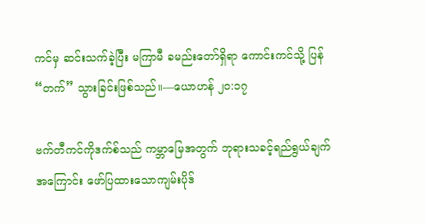ကင်မှ ဆင်းသက်ခဲ့ပြီး မကြာမီ ခမည်းတော်ရှိရာ ကောင်းကင်သို့ ပြန် “တက်” သွားခြင်းဖြစ်သည်။—ယောဟန် ၂၀:၁၇

ဗက်တီကင်ကိုဒက်စ်သည် ကမ္ဘာမြေအတွက် ဘုရားသခင့်ရည်ရွယ်ချက်အကြောင်း ဖော်ပြထားသောကျမ်းပိုဒ်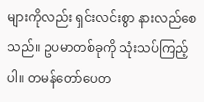များကိုလည်း ရှင်းလင်းစွာ နားလည်စေသည်။ ဥပမာတစ်ခုကို သုံးသပ်ကြည့်ပါ။ တမန်တော်ပေတ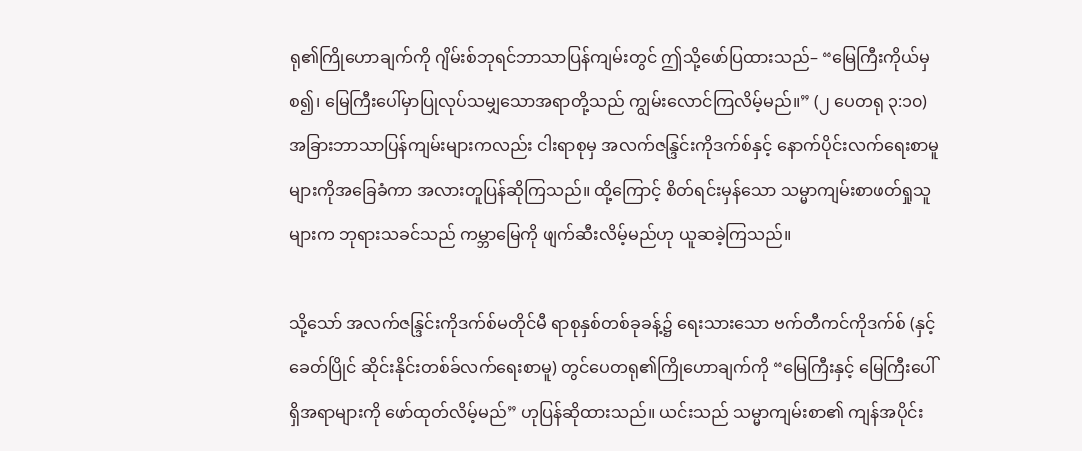ရု၏ကြိုဟောချက်ကို ဂျိမ်းစ်ဘုရင်ဘာသာပြန်ကျမ်းတွင် ဤသို့ဖော်ပြထားသည်– “မြေကြီးကိုယ်မှစ၍၊ မြေကြီးပေါ်မှာပြုလုပ်သမျှသောအရာတို့သည် ကျွမ်းလောင်ကြလိမ့်မည်။” (၂ ပေတရု ၃:၁၀) အခြားဘာသာပြန်ကျမ်းများကလည်း ငါးရာစုမှ အလက်ဇန္ဒြင်းကိုဒက်စ်နှင့် နောက်ပိုင်းလက်ရေးစာမူများကိုအခြေခံကာ အလားတူပြန်ဆိုကြသည်။ ထို့ကြောင့် စိတ်ရင်းမှန်သော သမ္မာကျမ်းစာဖတ်ရှုသူများက ဘုရားသခင်သည် ကမ္ဘာမြေကို ဖျက်ဆီးလိမ့်မည်ဟု ယူဆခဲ့ကြသည်။

သို့သော် အလက်ဇန္ဒြင်းကိုဒက်စ်မတိုင်မီ ရာစုနှစ်တစ်ခုခန့်၌ ရေးသားသော ဗက်တီကင်ကိုဒက်စ် (နှင့် ခေတ်ပြိုင် ဆိုင်းနိုင်းတစ်ခ်လက်ရေးစာမူ) တွင်ပေတရု၏ကြိုဟောချက်ကို “မြေကြီးနှင့် မြေကြီးပေါ်ရှိအရာများကို ဖော်ထုတ်လိမ့်မည်” ဟုပြန်ဆိုထားသည်။ ယင်းသည် သမ္မာကျမ်းစာ၏ ကျန်အပိုင်း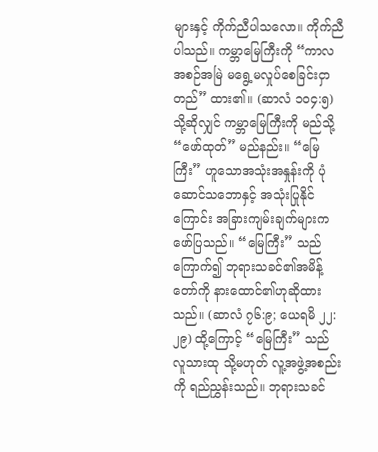များနှင့် ကိုက်ညီပါသလော။ ကိုက်ညီပါသည်။ ကမ္ဘာမြေကြီးကို “ကာလအစဉ်အမြဲ မရွေ့မလှုပ်စေခြင်းငှာ တည်” ထား၏။ (ဆာလံ ၁၀၄:၅) သို့ဆိုလျှင် ကမ္ဘာမြေကြီးကို မည်သို့ “ဖော်ထုတ်” မည်နည်း။ “မြေကြီး” ဟူသောအသုံးအနှုန်းကို ပုံဆောင်သဘောနှင့် အသုံးပြုနိုင်ကြောင်း အခြားကျမ်းချက်များက ဖော်ပြသည်။ “မြေကြီး” သည် ကြောက်၍ ဘုရားသခင်၏အမိန့်တော်ကို နားထောင်၏ဟုဆိုထားသည်။ (ဆာလံ ၇၆:၉; ယေရမိ ၂၂:၂၉) ထို့ကြောင့် “မြေကြီး” သည် လူသားထု သို့မဟုတ် လူ့အဖွဲ့အစည်းကို ရည်ညွှန်းသည်။ ဘုရားသခင်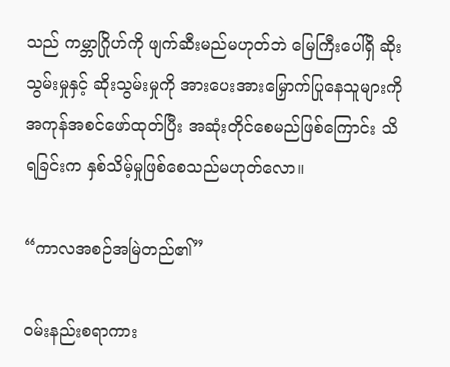သည် ကမ္ဘာဂြိုဟ်ကို ဖျက်ဆီးမည်မဟုတ်ဘဲ မြေကြီးပေါ်ရှိ ဆိုးသွမ်းမှုနှင့် ဆိုးသွမ်းမှုကို အားပေးအားမြှောက်ပြုနေသူများကို အကုန်အစင်ဖော်ထုတ်ပြီး အဆုံးတိုင်စေမည်ဖြစ်ကြောင်း သိရခြင်းက နှစ်သိမ့်မှုဖြစ်စေသည်မဟုတ်လော။

“ကာလအစဉ်အမြဲတည်၏”

ဝမ်းနည်းစရာကား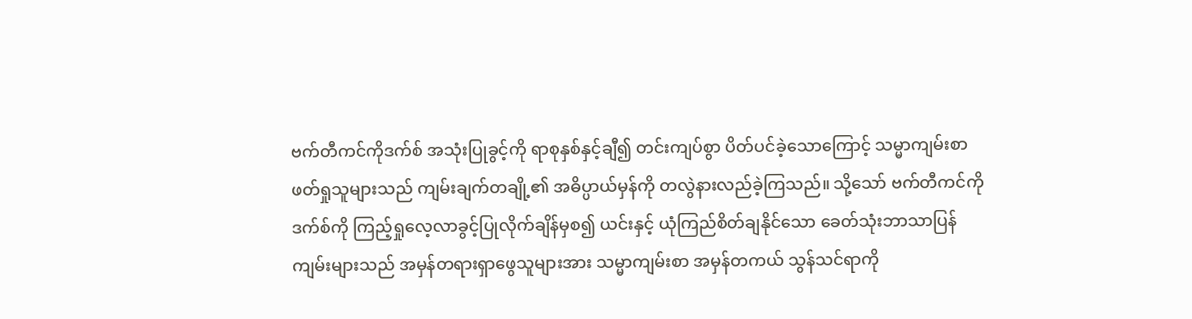ဗက်တီကင်ကိုဒက်စ် အသုံးပြုခွင့်ကို ရာစုနှစ်နှင့်ချီ၍ တင်းကျပ်စွာ ပိတ်ပင်ခဲ့သောကြောင့် သမ္မာကျမ်းစာဖတ်ရှုသူများသည် ကျမ်းချက်တချို့၏ အဓိပ္ပာယ်မှန်ကို တလွဲနားလည်ခဲ့ကြသည်။ သို့သော် ဗက်တီကင်ကိုဒက်စ်ကို ကြည့်ရှုလေ့လာခွင့်ပြုလိုက်ချိန်မှစ၍ ယင်းနှင့် ယုံကြည်စိတ်ချနိုင်သော ခေတ်သုံးဘာသာပြန်ကျမ်းများသည် အမှန်တရားရှာဖွေသူများအား သမ္မာကျမ်းစာ အမှန်တကယ် သွန်သင်ရာကို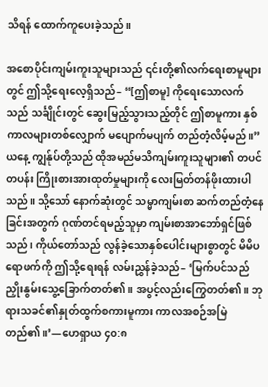သိရန် ထောက်ကူပေးခဲ့သည်။

အစောပိုင်းကျမ်းကူးသူများသည် ၎င်းတို့၏လက်ရေးစာမူများတွင် ဤသို့ရေးလေ့ရှိသည်– “[ဤစာမူ] ကိုရေးသောလက်သည် သင်္ချိုင်းတွင် ဆွေးမြည့်သွားသည့်တိုင် ဤစာမူကား နှစ်ကာလများတစ်လျှောက် မပျောက်မပျက် တည်တံ့လိမ့်မည်။” ယနေ့ ကျွန်ုပ်တို့သည် ထိုအမည်မသိကျမ်းကူးသူများ၏ တပင်တပန်း ကြိုးစားအားထုတ်မှုများကို လေးမြတ်တန်ဖိုးထားပါသည်။ သို့သော် နောက်ဆုံးတွင် သမ္မာကျမ်းစာ ဆက်တည်တံ့နေခြင်းအတွက် ဂုဏ်တင်ရမည့်သူမှာ ကျမ်းစာအာဘော်ရှင်ဖြစ်သည်၊ ကိုယ်တော်သည် လွန်ခဲ့သောနှစ်ပေါင်းများစွာတွင် မိမိပရောဖက်ကို ဤသို့ရေးရန် လမ်းညွှန်ခဲ့သည်– ‘မြက်ပင်သည် ညှိုးနွမ်းသွေ့ခြောက်တတ်၏။ အပွင့်လည်းကြွေတတ်၏။ ဘုရားသခင်၏နှုတ်ထွက်စကားမူကား ကာလအစဉ်အမြဲတည်၏။’—ဟေရှာယ ၄၀:၈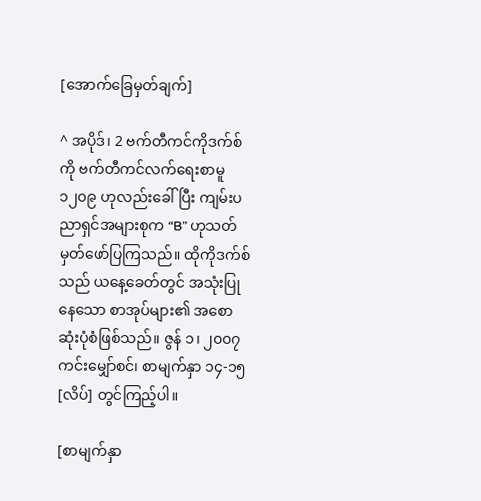[အောက်ခြေမှတ်ချက်]

^ အပိုဒ်၊ 2 ဗက်တီကင်ကိုဒက်စ်ကို ဗက်တီကင်လက်ရေးစာမူ ၁၂၀၉ ဟုလည်းခေါ်ပြီး ကျမ်းပညာရှင်အများစုက “B” ဟုသတ်မှတ်ဖော်ပြကြသည်။ ထိုကိုဒက်စ်သည် ယနေ့ခေတ်တွင် အသုံးပြုနေသော စာအုပ်များ၏ အစောဆုံးပုံစံဖြစ်သည်။ ဇွန် ၁၊ ၂၀၀၇ ကင်းမျှော်စင်၊ စာမျက်နှာ ၁၄-၁၅ [လိပ်] တွင်ကြည့်ပါ။

[စာမျက်နှာ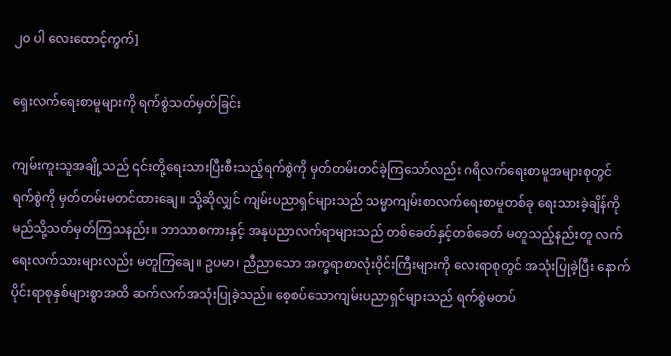၂၀ ပါ လေးထောင့်ကွက်]

ရှေးလက်ရေးစာမူများကို ရက်စွဲသတ်မှတ်ခြင်း

ကျမ်းကူးသူအချို့သည် ၎င်းတို့ရေးသားပြီးစီးသည့်ရက်စွဲကို မှတ်တမ်းတင်ခဲ့ကြသော်လည်း ဂရိလက်ရေးစာမူအများစုတွင် ရက်စွဲကို မှတ်တမ်းမတင်ထားချေ။ သို့ဆိုလျှင် ကျမ်းပညာရှင်များသည် သမ္မာကျမ်းစာလက်ရေးစာမူတစ်ခု ရေးသားခဲ့ချိန်ကို မည်သို့သတ်မှတ်ကြသနည်း။ ဘာသာစကားနှင့် အနုပညာလက်ရာများသည် တစ်ခေတ်နှင့်တစ်ခေတ် မတူသည့်နည်းတူ လက်ရေးလက်သားများလည်း မတူကြချေ။ ဥပမာ၊ ညီညာသော အက္ခရာစာလုံးဝိုင်းကြီးများကို လေးရာစုတွင် အသုံးပြုခဲ့ပြီး နောက်ပိုင်းရာစုနှစ်များစွာအထိ ဆက်လက်အသုံးပြုခဲ့သည်။ စေ့စပ်သောကျမ်းပညာရှင်များသည် ရက်စွဲမတပ်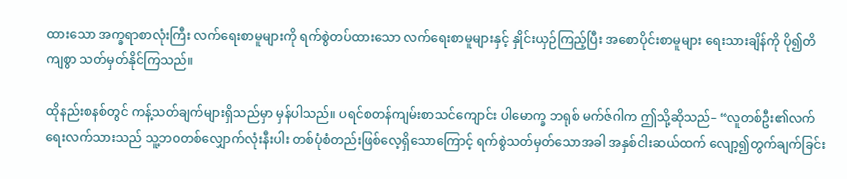ထားသော အက္ခရာစာလုံးကြီး လက်ရေးစာမူများကို ရက်စွဲတပ်ထားသော လက်ရေးစာမူများနှင့် နှိုင်းယှဉ်ကြည့်ပြီး အစောပိုင်းစာမူများ ရေးသားချိန်ကို ပို၍တိကျစွာ သတ်မှတ်နိုင်ကြသည်။

ထိုနည်းစနစ်တွင် ကန့်သတ်ချက်များရှိသည်မှာ မှန်ပါသည်။ ပရင်စတန်ကျမ်းစာသင်ကျောင်း ပါမောက္ခ ဘရုစ် မက်ဇ်ဂါက ဤသို့ဆိုသည်– “လူတစ်ဦး၏လက်ရေးလက်သားသည် သူ့ဘ၀တစ်လျှောက်လုံးနီးပါး တစ်ပုံစံတည်းဖြစ်လေ့ရှိသောကြောင့် ရက်စွဲသတ်မှတ်သောအခါ အနှစ်ငါးဆယ်ထက် လျော့၍တွက်ချက်ခြင်း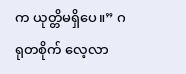က ယုတ္တိမရှိပေ။” ဂရုတစိုက် လေ့လာ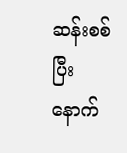ဆန်းစစ်ပြီးနောက်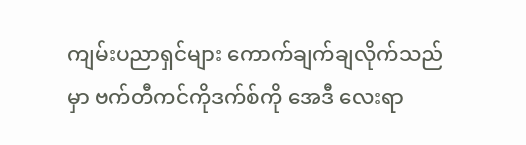ကျမ်းပညာရှင်များ ကောက်ချက်ချလိုက်သည်မှာ ဗက်တီကင်ကိုဒက်စ်ကို အေဒီ လေးရာ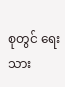စုတွင် ရေးသား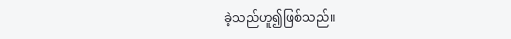ခဲ့သည်ဟူ၍ဖြစ်သည်။